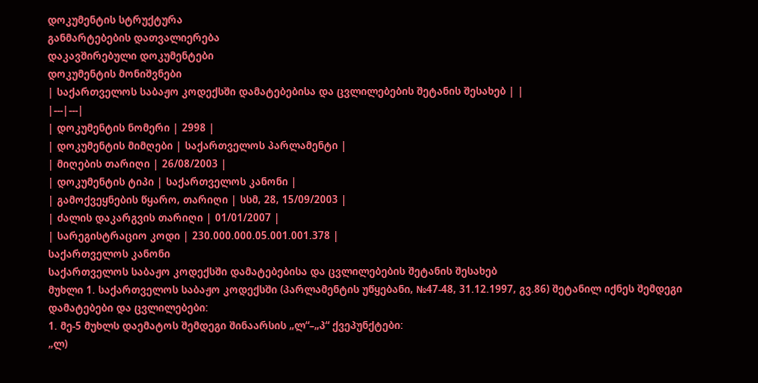დოკუმენტის სტრუქტურა
განმარტებების დათვალიერება
დაკავშირებული დოკუმენტები
დოკუმენტის მონიშვნები
| საქართველოს საბაჟო კოდექსში დამატებებისა და ცვლილებების შეტანის შესახებ | |
|---|---|
| დოკუმენტის ნომერი | 2998 |
| დოკუმენტის მიმღები | საქართველოს პარლამენტი |
| მიღების თარიღი | 26/08/2003 |
| დოკუმენტის ტიპი | საქართველოს კანონი |
| გამოქვეყნების წყარო, თარიღი | სსმ, 28, 15/09/2003 |
| ძალის დაკარგვის თარიღი | 01/01/2007 |
| სარეგისტრაციო კოდი | 230.000.000.05.001.001.378 |
საქართველოს კანონი
საქართველოს საბაჟო კოდექსში დამატებებისა და ცვლილებების შეტანის შესახებ
მუხლი 1. საქართველოს საბაჟო კოდექსში (პარლამენტის უწყებანი, №47-48, 31.12.1997, გვ.86) შეტანილ იქნეს შემდეგი დამატებები და ცვლილებები:
1. მე-5 მუხლს დაემატოს შემდეგი შინაარსის „ლ“–„პ“ ქვეპუნქტები:
„ლ)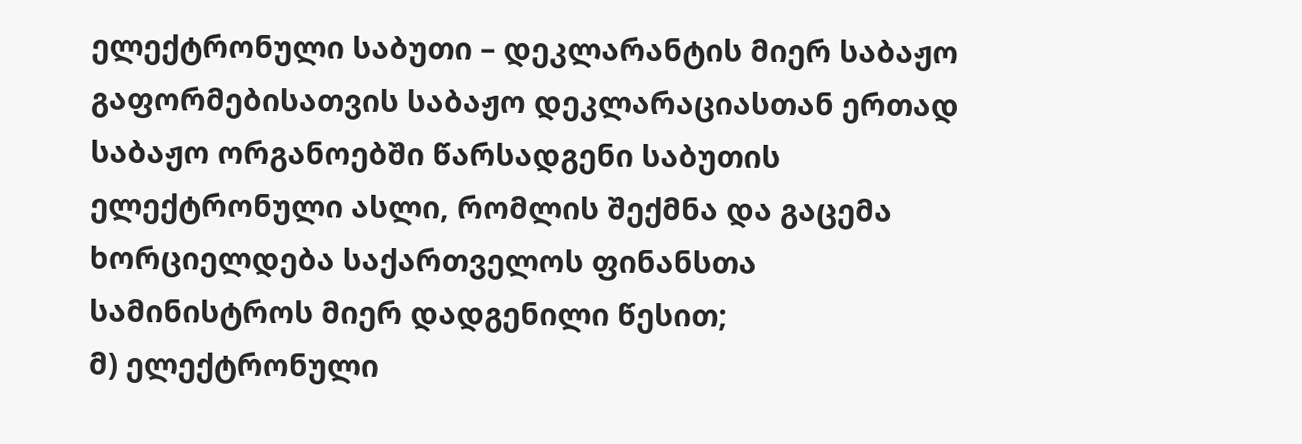ელექტრონული საბუთი – დეკლარანტის მიერ საბაჟო გაფორმებისათვის საბაჟო დეკლარაციასთან ერთად საბაჟო ორგანოებში წარსადგენი საბუთის ელექტრონული ასლი, რომლის შექმნა და გაცემა ხორციელდება საქართველოს ფინანსთა სამინისტროს მიერ დადგენილი წესით;
მ) ელექტრონული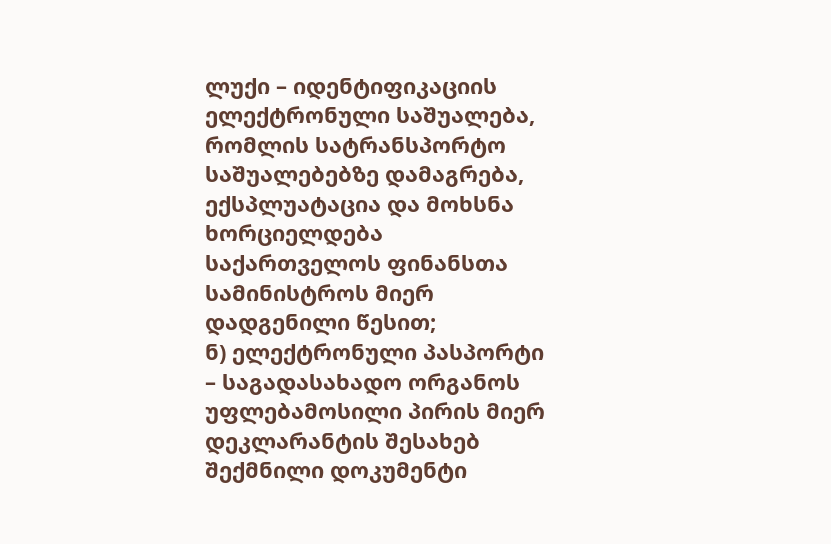ლუქი – იდენტიფიკაციის ელექტრონული საშუალება, რომლის სატრანსპორტო საშუალებებზე დამაგრება, ექსპლუატაცია და მოხსნა ხორციელდება საქართველოს ფინანსთა სამინისტროს მიერ დადგენილი წესით;
ნ) ელექტრონული პასპორტი – საგადასახადო ორგანოს უფლებამოსილი პირის მიერ დეკლარანტის შესახებ შექმნილი დოკუმენტი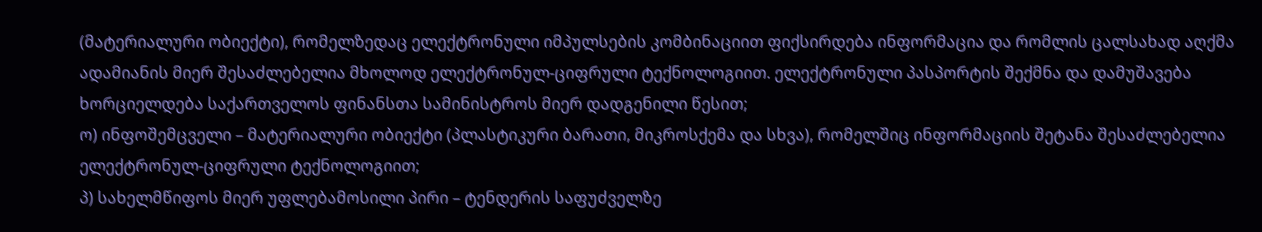(მატერიალური ობიექტი), რომელზედაც ელექტრონული იმპულსების კომბინაციით ფიქსირდება ინფორმაცია და რომლის ცალსახად აღქმა ადამიანის მიერ შესაძლებელია მხოლოდ ელექტრონულ-ციფრული ტექნოლოგიით. ელექტრონული პასპორტის შექმნა და დამუშავება ხორციელდება საქართველოს ფინანსთა სამინისტროს მიერ დადგენილი წესით;
ო) ინფოშემცველი – მატერიალური ობიექტი (პლასტიკური ბარათი, მიკროსქემა და სხვა), რომელშიც ინფორმაციის შეტანა შესაძლებელია ელექტრონულ-ციფრული ტექნოლოგიით;
პ) სახელმწიფოს მიერ უფლებამოსილი პირი – ტენდერის საფუძველზე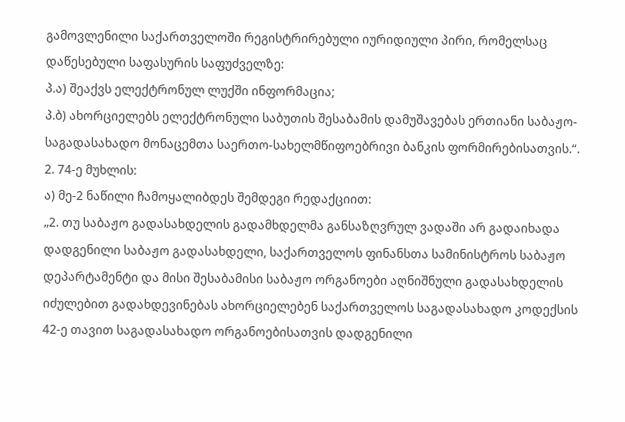გამოვლენილი საქართველოში რეგისტრირებული იურიდიული პირი, რომელსაც დაწესებული საფასურის საფუძველზე:
პ.ა) შეაქვს ელექტრონულ ლუქში ინფორმაცია;
პ.ბ) ახორციელებს ელექტრონული საბუთის შესაბამის დამუშავებას ერთიანი საბაჟო-საგადასახადო მონაცემთა საერთო-სახელმწიფოებრივი ბანკის ფორმირებისათვის.“.
2. 74-ე მუხლის:
ა) მე-2 ნაწილი ჩამოყალიბდეს შემდეგი რედაქციით:
„2. თუ საბაჟო გადასახდელის გადამხდელმა განსაზღვრულ ვადაში არ გადაიხადა დადგენილი საბაჟო გადასახდელი, საქართველოს ფინანსთა სამინისტროს საბაჟო დეპარტამენტი და მისი შესაბამისი საბაჟო ორგანოები აღნიშნული გადასახდელის იძულებით გადახდევინებას ახორციელებენ საქართველოს საგადასახადო კოდექსის 42-ე თავით საგადასახადო ორგანოებისათვის დადგენილი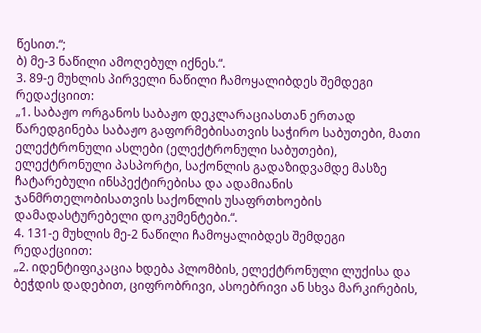წესით.“;
ბ) მე-3 ნაწილი ამოღებულ იქნეს.“.
3. 89-ე მუხლის პირველი ნაწილი ჩამოყალიბდეს შემდეგი რედაქციით:
„1. საბაჟო ორგანოს საბაჟო დეკლარაციასთან ერთად წარედგინება საბაჟო გაფორმებისათვის საჭირო საბუთები, მათი ელექტრონული ასლები (ელექტრონული საბუთები), ელექტრონული პასპორტი, საქონლის გადაზიდვამდე მასზე ჩატარებული ინსპექტირებისა და ადამიანის ჯანმრთელობისათვის საქონლის უსაფრთხოების დამადასტურებელი დოკუმენტები.“.
4. 131-ე მუხლის მე-2 ნაწილი ჩამოყალიბდეს შემდეგი რედაქციით:
„2. იდენტიფიკაცია ხდება პლომბის, ელექტრონული ლუქისა და ბეჭდის დადებით, ციფრობრივი, ასოებრივი ან სხვა მარკირების,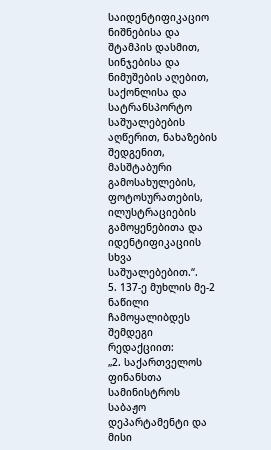საიდენტიფიკაციო ნიშნებისა და შტამპის დასმით, სინჯებისა და ნიმუშების აღებით, საქონლისა და სატრანსპორტო საშუალებების აღწერით, ნახაზების შედგენით, მასშტაბური გამოსახულების, ფოტოსურათების, ილუსტრაციების გამოყენებითა და იდენტიფიკაციის სხვა საშუალებებით.“.
5. 137-ე მუხლის მე-2 ნაწილი ჩამოყალიბდეს შემდეგი რედაქციით:
„2. საქართველოს ფინანსთა სამინისტროს საბაჟო დეპარტამენტი და მისი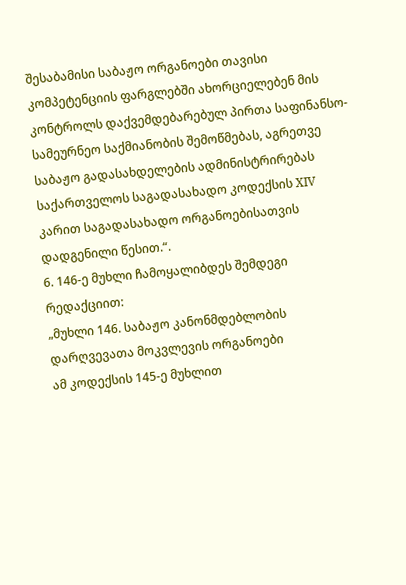შესაბამისი საბაჟო ორგანოები თავისი კომპეტენციის ფარგლებში ახორციელებენ მის კონტროლს დაქვემდებარებულ პირთა საფინანსო-სამეურნეო საქმიანობის შემოწმებას, აგრეთვე საბაჟო გადასახდელების ადმინისტრირებას საქართველოს საგადასახადო კოდექსის XIV კარით საგადასახადო ორგანოებისათვის დადგენილი წესით.“.
6. 146-ე მუხლი ჩამოყალიბდეს შემდეგი რედაქციით:
„მუხლი 146. საბაჟო კანონმდებლობის დარღვევათა მოკვლევის ორგანოები
ამ კოდექსის 145-ე მუხლით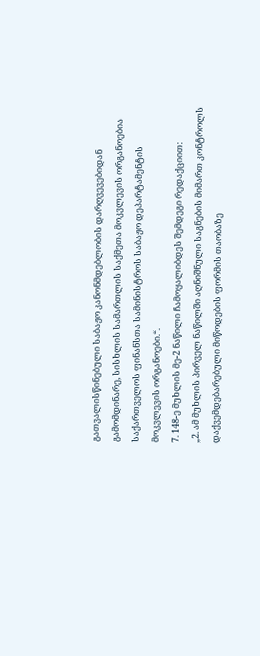გათვალისწინებული საბაჟო კანონმდებლობის დარღვევებიდან გამომდინარე, სისხლის სამართლის საქმეთა მოკვლევის ორგანოებია საქართველოს ფინანსთა სამინისტროს საბაჟო დეპარტამენტის მოკვლევის ორგანოები.“.
7. 148-ე მუხლის მე-2 ნაწილი ჩამოყალიბდეს შემდეგი რედაქციით:
„2. ამ მუხლის პირველ ნაწილში აღნიშნული საგნების მიმართ კონტროლს დაქვემდებარებული მიწოდების ფორმის თაობაზე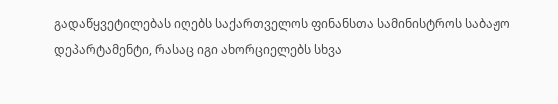გადაწყვეტილებას იღებს საქართველოს ფინანსთა სამინისტროს საბაჟო დეპარტამენტი, რასაც იგი ახორციელებს სხვა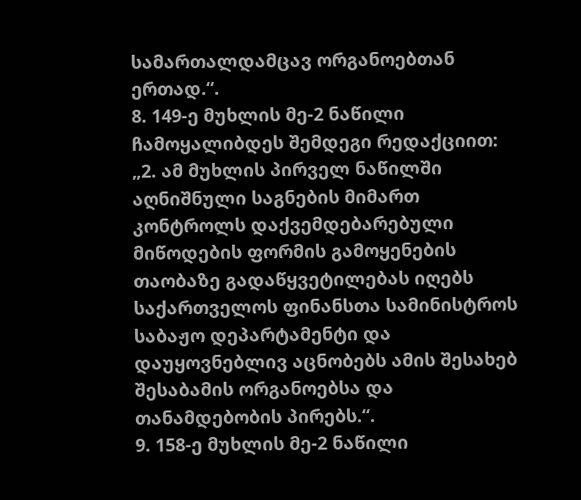სამართალდამცავ ორგანოებთან ერთად.“.
8. 149-ე მუხლის მე-2 ნაწილი ჩამოყალიბდეს შემდეგი რედაქციით:
„2. ამ მუხლის პირველ ნაწილში აღნიშნული საგნების მიმართ კონტროლს დაქვემდებარებული მიწოდების ფორმის გამოყენების თაობაზე გადაწყვეტილებას იღებს საქართველოს ფინანსთა სამინისტროს საბაჟო დეპარტამენტი და დაუყოვნებლივ აცნობებს ამის შესახებ შესაბამის ორგანოებსა და თანამდებობის პირებს.“.
9. 158-ე მუხლის მე-2 ნაწილი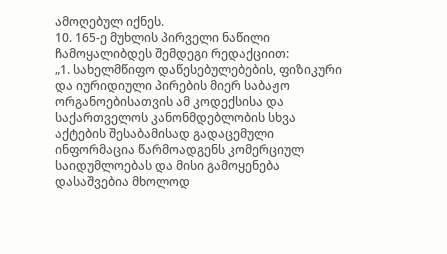ამოღებულ იქნეს.
10. 165-ე მუხლის პირველი ნაწილი ჩამოყალიბდეს შემდეგი რედაქციით:
„1. სახელმწიფო დაწესებულებების, ფიზიკური და იურიდიული პირების მიერ საბაჟო ორგანოებისათვის ამ კოდექსისა და საქართველოს კანონმდებლობის სხვა აქტების შესაბამისად გადაცემული ინფორმაცია წარმოადგენს კომერციულ საიდუმლოებას და მისი გამოყენება დასაშვებია მხოლოდ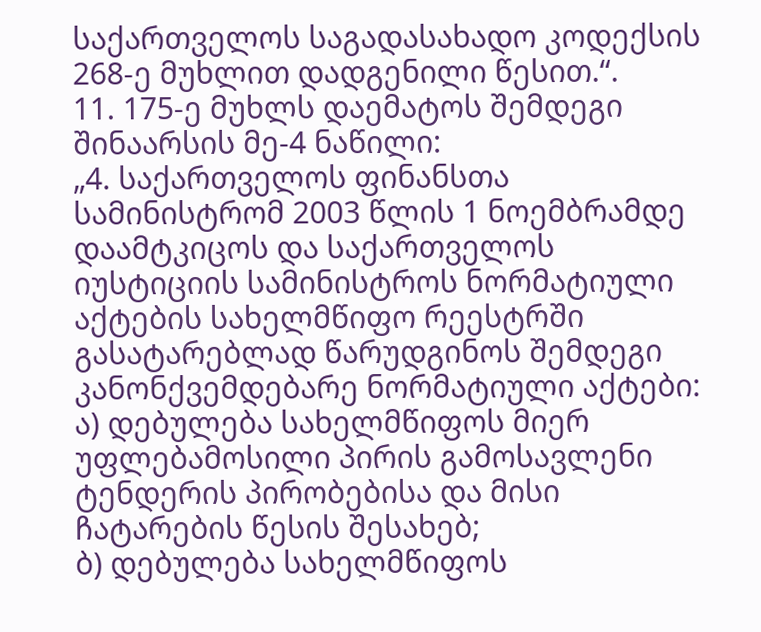საქართველოს საგადასახადო კოდექსის 268-ე მუხლით დადგენილი წესით.“.
11. 175-ე მუხლს დაემატოს შემდეგი შინაარსის მე-4 ნაწილი:
„4. საქართველოს ფინანსთა სამინისტრომ 2003 წლის 1 ნოემბრამდე დაამტკიცოს და საქართველოს იუსტიციის სამინისტროს ნორმატიული აქტების სახელმწიფო რეესტრში გასატარებლად წარუდგინოს შემდეგი კანონქვემდებარე ნორმატიული აქტები:
ა) დებულება სახელმწიფოს მიერ უფლებამოსილი პირის გამოსავლენი ტენდერის პირობებისა და მისი ჩატარების წესის შესახებ;
ბ) დებულება სახელმწიფოს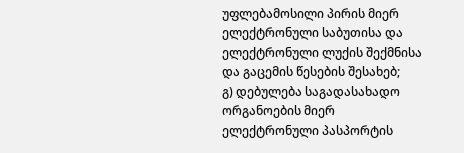უფლებამოსილი პირის მიერ ელექტრონული საბუთისა და ელექტრონული ლუქის შექმნისა და გაცემის წესების შესახებ;
გ) დებულება საგადასახადო ორგანოების მიერ ელექტრონული პასპორტის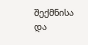შექმნისა და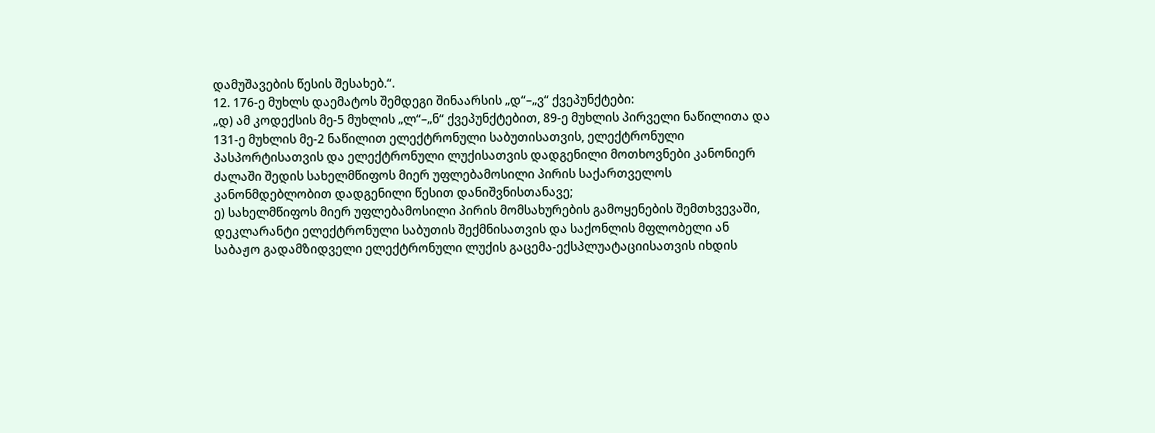დამუშავების წესის შესახებ.“.
12. 176-ე მუხლს დაემატოს შემდეგი შინაარსის „დ“–„ვ“ ქვეპუნქტები:
„დ) ამ კოდექსის მე-5 მუხლის „ლ“–„ნ“ ქვეპუნქტებით, 89-ე მუხლის პირველი ნაწილითა და 131-ე მუხლის მე-2 ნაწილით ელექტრონული საბუთისათვის, ელექტრონული პასპორტისათვის და ელექტრონული ლუქისათვის დადგენილი მოთხოვნები კანონიერ ძალაში შედის სახელმწიფოს მიერ უფლებამოსილი პირის საქართველოს კანონმდებლობით დადგენილი წესით დანიშვნისთანავე;
ე) სახელმწიფოს მიერ უფლებამოსილი პირის მომსახურების გამოყენების შემთხვევაში, დეკლარანტი ელექტრონული საბუთის შექმნისათვის და საქონლის მფლობელი ან საბაჟო გადამზიდველი ელექტრონული ლუქის გაცემა-ექსპლუატაციისათვის იხდის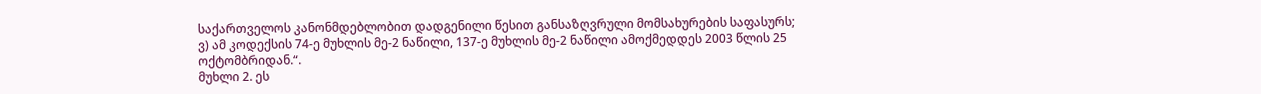საქართველოს კანონმდებლობით დადგენილი წესით განსაზღვრული მომსახურების საფასურს;
ვ) ამ კოდექსის 74-ე მუხლის მე-2 ნაწილი, 137-ე მუხლის მე-2 ნაწილი ამოქმედდეს 2003 წლის 25 ოქტომბრიდან.“.
მუხლი 2. ეს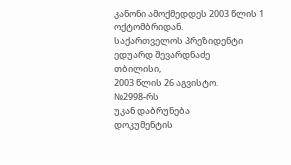კანონი ამოქმედდეს 2003 წლის 1 ოქტომბრიდან.
საქართველოს პრეზიდენტი ედუარდ შევარდნაძე
თბილისი,
2003 წლის 26 აგვისტო.
№2998-რს
უკან დაბრუნება
დოკუმენტის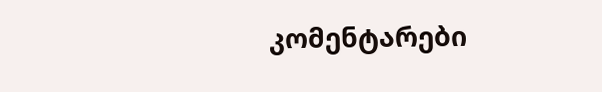კომენტარები